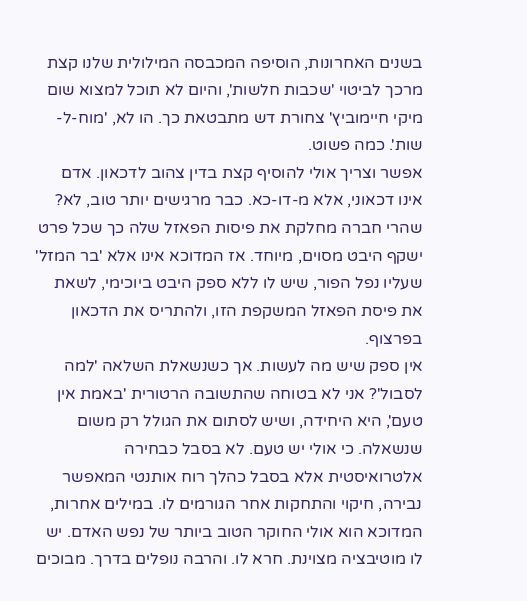בשנים האחרונות, הוסיפה המכבסה המילולית שלנו קצת מרכך לביטוי 'שכבות חלשות', והיום לא תוכל למצוא שום מיקי חיימוביץ' צחורת דש מתבטאת כך. הו לא, 'מוח-ל-שות'. כמה פשוט.
אפשר וצריך אולי להוסיף קצת בדין צהוב לדכאון. אדם אינו דכאוני, אלא מ-דו-כא. כבר מרגישים יותר טוב, לא? שהרי חברה מחלקת את פיסות הפאזל שלה כך שכל פרט ישקף היבט מסוים, מיוחד. אז המדוכא אינו אלא 'בר המזל' שעליו נפל הפור, שיש לו ללא ספק היבט ביוכימי, לשאת את פיסת הפאזל המשקפת הזו, ולהתריס את הדכאון בפרצוף.
אין ספק שיש מה לעשות. אך כשנשאלת השלאה 'למה לסבול'? אני לא בטוחה שהתשובה הרטורית 'באמת אין טעם', היא היחידה, ושיש לסתום את הגולל רק משום שנשאלה. כי אולי יש טעם. לא בסבל כבחירה אלטרואיסטית אלא בסבל כהלך רוח אותנטי המאפשר נבירה, חיקוי והתחקות אחר הגורמים לו. במילים אחרות, המדוכא הוא אולי החוקר הטוב ביותר של נפש האדם. יש לו מוטיבציה מצוינת. חרא לו. והרבה נופלים בדרך. מבוכים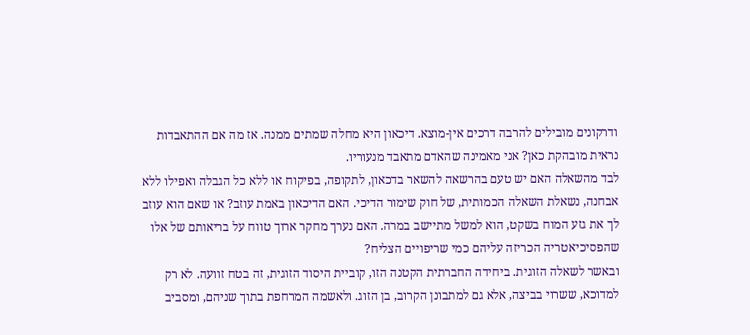ודרקונים מובילים להרבה דרכים אין-מוצא. דיכאון היא מחלה שמתים ממנה. אז מה אם ההתאבדות נראית מובהקת כאן? אני מאמינה שהאדם מתאבד מנעוריו.
לבד מהשאלה האם יש טעם בהרשאה להשאר בדכאון, לתקופה, בפיקוח או ללא כל הגבלה ואפילו ללא אבחנה, נשאלת השאלה הכמותית, של חוק שימור הדיכי. האם הדיכאון באמת עוזב? או שאם הוא עוזב לך את גזע המוח בשקט, הוא למשל מתיישב במרה. האם נערך מחקר ארוך טווח על בריאותם של אלו שהפסיכיאטריה הכריזה עליהם כמי שריפויים הצליח?
ובאשר לשאלה הזוגית. ביחידה החברתית הקטנה הזו, קוביית היסוד הזוגית, זה בטח זוועה. לא רק למדוכא, ששרוי בביצה, אלא גם למתבונן הקרוב, בן הזוג. ולאשמה המרחפת בתוך שניהם, ומסביב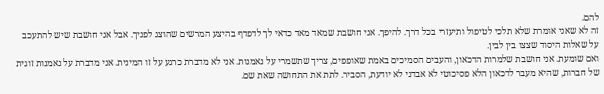להם.
זה לא שאני אומרת שלא תלכי לטיפול ותיעזרי בכל דרך. להיפך. אני חושבת שמאד מאד כדאי לך לדפדף בהיצע המרשים שהוצג לפניך. אבל אני חושבת שיש להתעכב על שאלות היסוד שצצו בין לבין.
ואם שומעת. אני חושבת שלמרות הדכאון, והעבים הסמיכים באמת שאופפים, צריך שתשמרי על נאמנות. אני לא מדברת כרגע על זו המינית. אני מדברת על נאמנות זוגית של חברות, שהיא מעבר לדכאון הלא פסיכוטי לא אבדני לא יודעת, הסביר. לתת את התחושה שאת שם.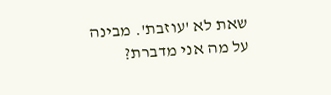שאת לא 'עוזבת'. מבינה על מה אני מדברת?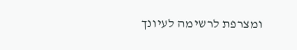ומצרפת לרשימה לעיונך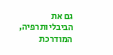גם את הביבליותרפיה, המודרכת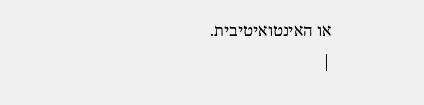או האינטואיטיבית.
|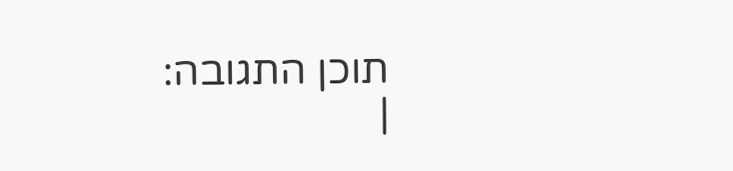תוכן התגובה:
|